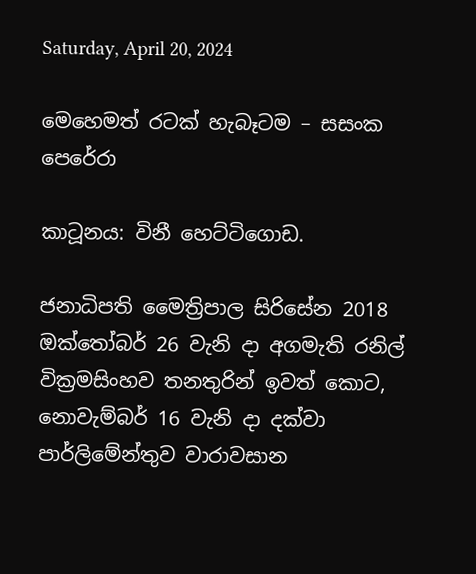Saturday, April 20, 2024

මෙහෙමත් රටක් හැබෑටම – සසංක පෙරේරා

කාටූනය: විනී හෙට්ටිගොඩ.

ජනාධිපති මෛත්‍රිපාල සිරිසේන 2018 ඔක්තෝබර් 26 වැනි දා අගමැති රනිල් වික්‍රමසිංහව තනතුරින් ඉවත් කොට, නොවැම්බර් 16 වැනි දා දක්වා පාර්ලිමේන්තුව වාරාවසාන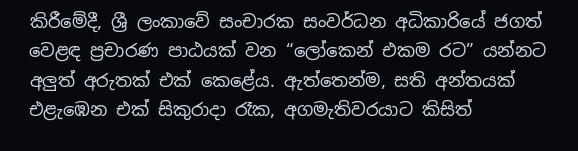කිරීමේදී, ශ්‍රී ලංකාවේ සංචාරක සංවර්ධන අධිකාරියේ ජගත් වෙළඳ ප්‍රචාරණ පාඨයක් වන “ලෝකෙන් එකම රට” යන්නට අලුත් අරුතක් එක් කෙළේය. ඇත්තෙන්ම, සති අන්තයක් එළැඹෙන එක් සිකුරාදා රෑක, අගමැතිවරයාට කිසිත්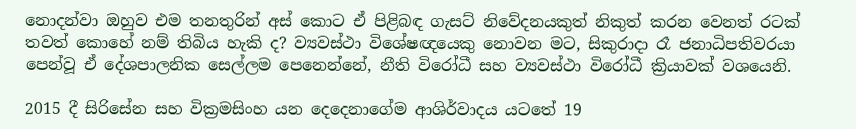නොදන්වා ඔහුව එම තනතුරින් අස් කොට ඒ පිළිබඳ ගැසට් නිවේදනයකුත් නිකුත් කරන වෙනත් රටක් තවත් කොහේ නම් තිබිය හැකි ද? ව්‍යවස්ථා විශේෂඥයෙකු නොවන මට, සිකුරාදා රෑ ජනාධිපතිවරයා පෙන්වූ ඒ දේශපාලනික සෙල්ලම පෙනෙන්නේ, නීති විරෝධී සහ ව්‍යවස්ථා විරෝධී ක්‍රියාවක් වශයෙනි.

2015 දී සිරිසේන සහ වික්‍රමසිංහ යන දෙදෙනාගේම ආශිර්වාදය යටතේ 19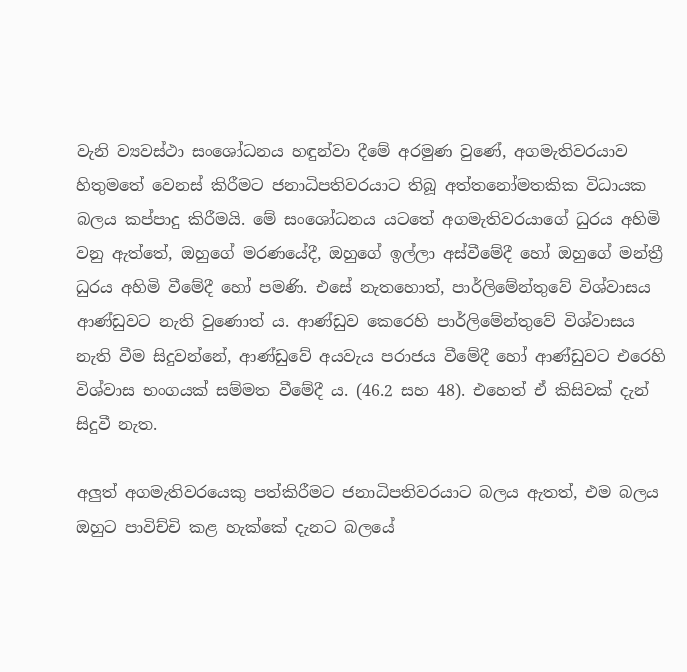වැනි ව්‍යවස්ථා සංශෝධනය හඳුන්වා දීමේ අරමුණ වුණේ, අගමැතිවරයාව හිතුමතේ වෙනස් කිරීමට ජනාධිපතිවරයාට තිබූ අත්තනෝමතකික විධායක බලය කප්පාදු කිරීමයි. මේ සංශෝධනය යටතේ අගමැතිවරයාගේ ධුරය අහිමි වනු ඇත්තේ, ඔහුගේ මරණයේදී, ඔහුගේ ඉල්ලා අස්වීමේදී හෝ ඔහුගේ මන්ත්‍රී ධුරය අහිමි වීමේදී හෝ පමණි. එසේ නැතහොත්, පාර්ලිමේන්තුවේ විශ්වාසය ආණ්ඩුවට නැති වුණොත් ය. ආණ්ඩුව කෙරෙහි පාර්ලිමේන්තුවේ විශ්වාසය නැති වීම සිදුවන්නේ, ආණ්ඩුවේ අයවැය පරාජය වීමේදී හෝ ආණ්ඩුවට එරෙහි විශ්වාස භංගයක් සම්මත වීමේදී ය. (46.2 සහ 48). එහෙත් ඒ කිසිවක් දැන් සිදුවී නැත.

අලුත් අගමැතිවරයෙකු පත්කිරීමට ජනාධිපතිවරයාට බලය ඇතත්, එම බලය ඔහුට පාවිච්චි කළ හැක්කේ දැනට බලයේ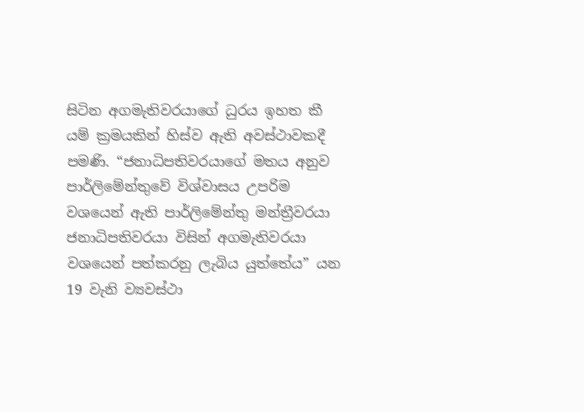සිටින අගමැතිවරයාගේ ධුරය ඉහත කී යම් ක්‍රමයකින් හිස්ව ඇති අවස්ථාවකදී පමණි. “ජනාධිපතිවරයාගේ මතය අනුව පාර්ලිමේන්තුවේ විශ්වාසය උපරිම වශයෙන් ඇති පාර්ලිමේන්තු මන්ත්‍රීවරයා ජනාධිපතිවරයා විසින් අගමැතිවරයා වශයෙන් පත්කරනු ලැබිය යුත්තේය” යන 19 වැනි ව්‍යවස්ථා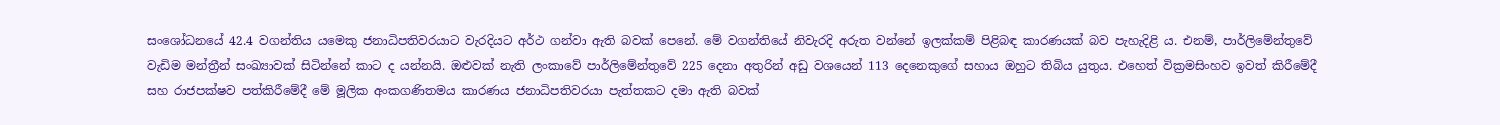සංශෝධනයේ 42.4 වගන්තිය යමෙකු ජනාධිපතිවරයාට වැරදියට අර්ථ ගන්වා ඇති බවක් පෙනේ. මේ වගන්තියේ නිවැරදි අරුත වන්නේ ඉලක්කම් පිළිබඳ කාරණයක් බව පැහැදිළි ය. එනම්, පාර්ලිමේන්තුවේ වැඩිම මන්ත්‍රීන් සංඛ්‍යාවක් සිටින්නේ කාට ද යන්නයි. ඔළුවක් නැති ලංකාවේ පාර්ලිමේන්තුවේ 225 දෙනා අතුරින් අඩු වශයෙන් 113 දෙනෙකුගේ සහාය ඔහුට තිබිය යුතුය. එහෙත් වික්‍රමසිංහව ඉවත් කිරීමේදී සහ රාජපක්ෂව පත්කිරීමේදී මේ මූලික අංකගණිතමය කාරණය ජනාධිපතිවරයා පැත්තකට දමා ඇති බවක්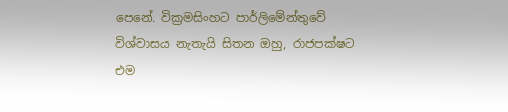පෙනේ. වික්‍රමසිංහට පාර්ලිමේන්තුවේ විශ්වාසය නැතැයි සිතන ඔහු, රාජපක්ෂට එම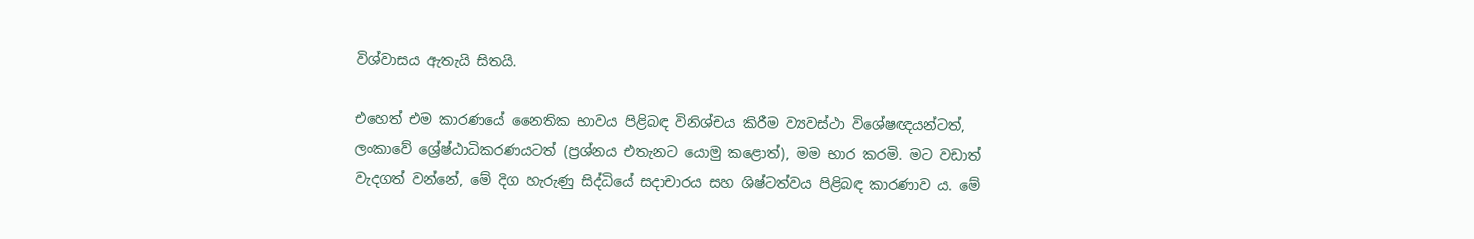විශ්වාසය ඇතැයි සිතයි.

එහෙත් එම කාරණයේ නෛතික භාවය පිළිබඳ විනිශ්චය කිරීම ව්‍යවස්ථා විශේෂඥයන්ටත්, ලංකාවේ ශ්‍රේෂ්ඨාධිකරණයටත් (ප්‍රශ්නය එතැනට යොමු කළොත්), මම භාර කරමි. මට වඩාත් වැදගත් වන්නේ, මේ දිග හැරුණු සිද්ධියේ සදාචාරය සහ ශිෂ්ටත්වය පිළිබඳ කාරණාව ය. මේ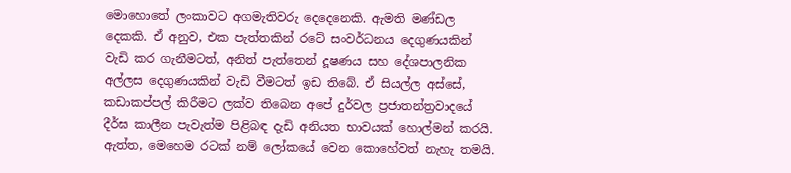මොහොතේ ලංකාවට අගමැතිවරු දෙදෙනෙකි. ඇමති මණ්ඩල දෙකකි. ඒ අනුව, එක පැත්තකින් රටේ සංවර්ධනය දෙගුණයකින් වැඩි කර ගැනීමටත්, අනිත් පැත්තෙන් දූෂණය සහ දේශපාලනික අල්ලස දෙගුණයකින් වැඩි වීමටත් ඉඩ තිබේ. ඒ සියල්ල අස්සේ, කඩාකප්පල් කිරීමට ලක්ව තිබෙන අපේ දුර්වල ප්‍රජාතන්ත්‍රවාදයේ දීර්ඝ කාලීන පැවැත්ම පිළිබඳ දැඩි අනියත භාවයක් හොල්මන් කරයි. ඇත්ත, මෙහෙම රටක් නම් ලෝකයේ වෙන කොහේවත් නැහැ තමයි.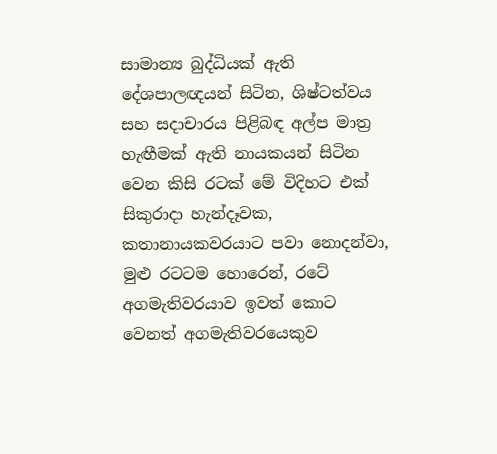සාමාන්‍ය බුද්ධියක් ඇති දේශපාලඥයන් සිටින, ශිෂ්ටත්වය සහ සදාචාරය පිළිබඳ අල්ප මාත්‍ර හැඟීමක් ඇති නායකයන් සිටින වෙන කිසි රටක් මේ විදිහට එක් සිකුරාදා හැන්දෑවක, කතානායකවරයාට පවා නොදන්වා, මුළු රටටම හොරෙන්, රටේ අගමැතිවරයාව ඉවත් කොට වෙනත් අගමැතිවරයෙකුව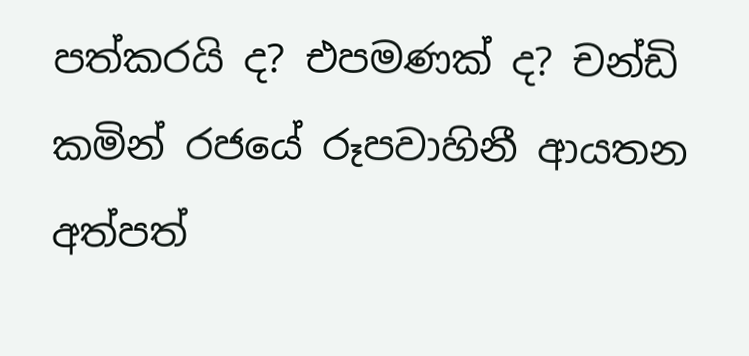පත්කරයි ද? එපමණක් ද? චන්ඩි කමින් රජයේ රූපවාහිනී ආයතන අත්පත්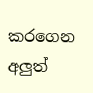කරගෙන අලුත්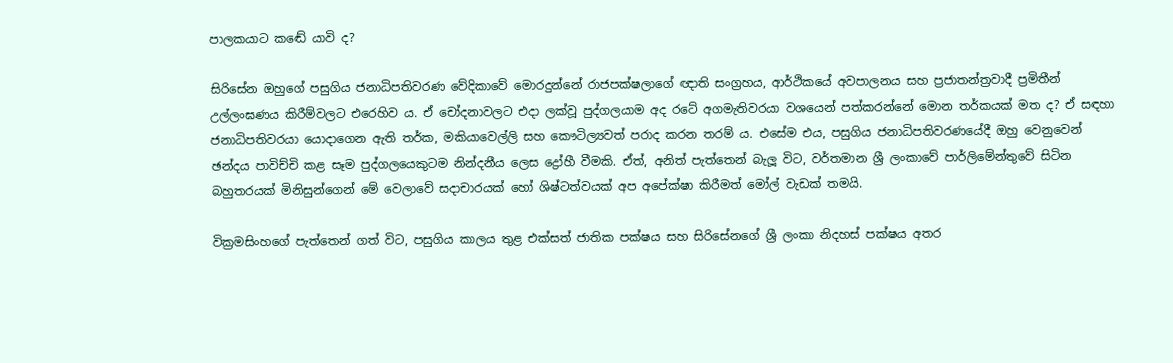පාලකයාට කඬේ යාවි ද?

සිරිසේන ඔහුගේ පසුගිය ජනාධිපතිවරණ වේදිකාවේ මොරදුන්නේ රාජපක්ෂලාගේ ඥාති සංග්‍රහය, ආර්ථිකයේ අවපාලනය සහ ප්‍රජාතන්ත්‍රවාදී ප්‍රමිතීන් උල්ලංඝණය කිරීම්වලට එරෙහිව ය. ඒ චෝදනාවලට එදා ලක්වූ පුද්ගලයාම අද රටේ අගමැතිවරයා වශයෙන් පත්කරන්නේ මොන තර්කයක් මත ද? ඒ සඳහා ජනාධිපතිවරයා යොදාගෙන ඇති තර්ක, මකියාවෙල්ලි සහ කෞටිල්‍යවත් පරාද කරන තරම් ය. එසේම එය, පසුගිය ජනාධිපතිවරණයේදී ඔහු වෙනුවෙන් ඡන්දය පාවිච්චි කළ සෑම පුද්ගලයෙකුටම නින්දනීය ලෙස ද්‍රෝහී වීමකි. ඒත්, අනිත් පැත්තෙන් බැලූ විට, වර්තමාන ශ්‍රී ලංකාවේ පාර්ලිමේන්තුවේ සිටින බහුතරයක් මිනිසුන්ගෙන් මේ වෙලාවේ සදාචාරයක් හෝ ශිෂ්ටත්වයක් අප අපේක්ෂා කිරීමත් මෝල් වැඩක් තමයි.

වික්‍රමසිංහගේ පැත්තෙන් ගත් විට, පසුගිය කාලය තුළ එක්සත් ජාතික පක්ෂය සහ සිරිසේනගේ ශ්‍රී ලංකා නිදහස් පක්ෂය අතර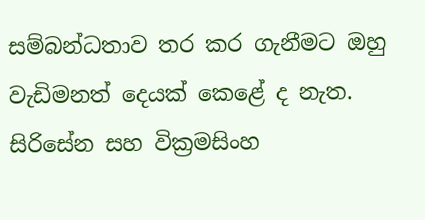සම්බන්ධතාව තර කර ගැනීමට ඔහු වැඩිමනත් දෙයක් කෙළේ ද නැත. සිරිසේන සහ වික්‍රමසිංහ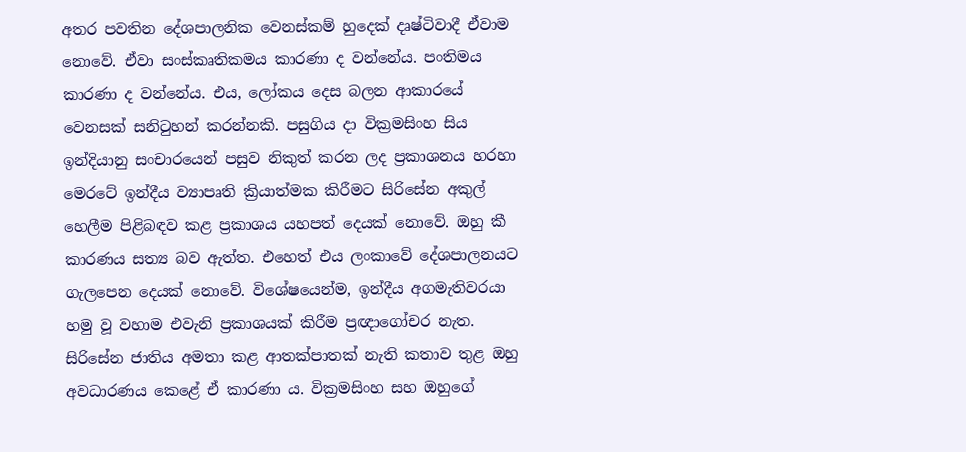අතර පවතින දේශපාලනික වෙනස්කම් හුදෙක් දෘෂ්ටිවාදී ඒවාම නොවේ. ඒවා සංස්කෘතිකමය කාරණා ද වන්නේය. පංතිමය කාරණා ද වන්නේය. එය, ලෝකය දෙස බලන ආකාරයේ වෙනසක් සනිටුහන් කරන්නකි. පසුගිය දා වික්‍රමසිංහ සිය ඉන්දියානු සංචාරයෙන් පසුව නිකුත් කරන ලද ප්‍රකාශනය හරහා මෙරටේ ඉන්දීය ව්‍යාපෘති ක්‍රියාත්මක කිරීමට සිරිසේන අකුල් හෙලීම පිළිබඳව කළ ප්‍රකාශය යහපත් දෙයක් නොවේ. ඔහු කී කාරණය සත්‍ය බව ඇත්ත. එහෙත් එය ලංකාවේ දේශපාලනයට ගැලපෙන දෙයක් නොවේ. විශේෂයෙන්ම, ඉන්දීය අගමැතිවරයා හමු වූ වහාම එවැනි ප්‍රකාශයක් කිරීම ප්‍රඥාගෝචර නැත. සිරිසේන ජාතිය අමතා කළ ආතක්පාතක් නැති කතාව තුළ ඔහු අවධාරණය කෙළේ ඒ කාරණා ය. වික්‍රමසිංහ සහ ඔහුගේ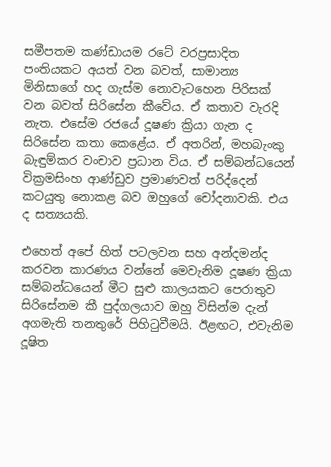සමීපතම කණ්ඩායම රටේ වරප්‍රසාදිත පංතියකට අයත් වන බවත්, සාමාන්‍ය මිනිසාගේ හද ගැස්ම නොවැටහෙන පිරිසක් වන බවත් සිරිසේන කීවේය. ඒ කතාව වැරදි නැත. එසේම රජයේ දූෂණ ක්‍රියා ගැන ද සිරිසේන කතා කෙළේය. ඒ අතරින්, මහබැංකු බැඳුම්කර වංචාව ප්‍රධාන විය. ඒ සම්බන්ධයෙන් වික්‍රමසිංහ ආණ්ඩුව ප්‍රමාණවත් පරිද්දෙන් කටයුතු නොකළ බව ඔහුගේ චෝදනාවකි. එය ද සත්‍යයකි.

එහෙත් අපේ හිත් පටලවන සහ අන්දමන්ද කරවන කාරණය වන්නේ මෙවැනිම දූෂණ ක්‍රියා සම්බන්ධයෙන් මීට සුළු කාලයකට පෙරාතුව සිරිසේනම කී පුද්ගලයාව ඔහු විසින්ම දැන් අගමැති තනතුරේ පිහිටුවීමයි. ඊළඟට, එවැනිම දූෂිත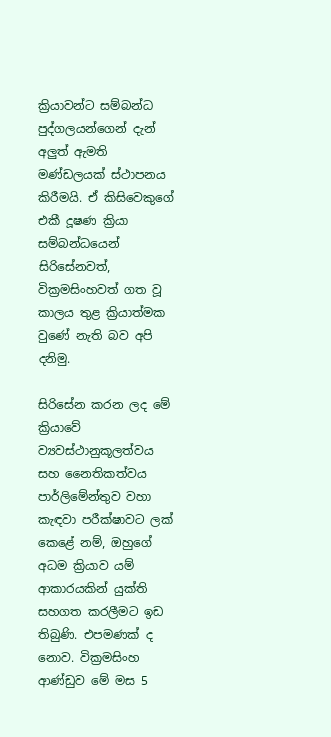ක්‍රියාවන්ට සම්බන්ධ පුද්ගලයන්ගෙන් දැන් අලුත් ඇමති මණ්ඩලයක් ස්ථාපනය කිරීමයි. ඒ කිසිවෙකුගේ එකී දූෂණ ක්‍රියා සම්බන්ධයෙන් සිරිසේනවත්, වික්‍රමසිංහවත් ගත වූ කාලය තුළ ක්‍රියාත්මක වුණේ නැති බව අපි දනිමු.

සිරිසේන කරන ලද මේ ක්‍රියාවේ ව්‍යවස්ථානුකූලත්වය සහ නෛතිකත්වය පාර්ලිමේන්තුව වහා කැඳවා පරීක්ෂාවට ලක් කෙළේ නම්, ඔහුගේ අධම ක්‍රියාව යම් ආකාරයකින් යුක්ති සහගත කරලීමට ඉඩ තිබුණි. එපමණක් ද නොව. වික්‍රමසිංහ ආණ්ඩුව මේ මස 5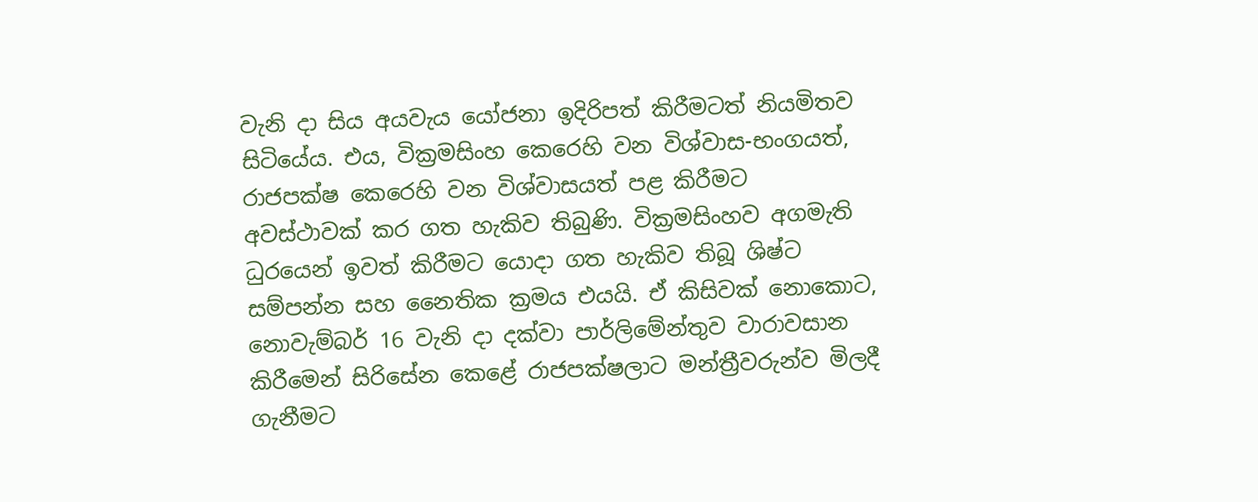වැනි දා සිය අයවැය යෝජනා ඉදිරිපත් කිරීමටත් නියමිතව සිටියේය. එය, වික්‍රමසිංහ කෙරෙහි වන විශ්වාස-භංගයත්, රාජපක්ෂ කෙරෙහි වන විශ්වාසයත් පළ කිරීමට අවස්ථාවක් කර ගත හැකිව තිබුණි. වික්‍රමසිංහව අගමැති ධුරයෙන් ඉවත් කිරීමට යොදා ගත හැකිව තිබූ ශිෂ්ට සම්පන්න සහ නෛතික ක්‍රමය එයයි. ඒ කිසිවක් නොකොට, නොවැම්බර් 16 වැනි දා දක්වා පාර්ලිමේන්තුව වාරාවසාන කිරීමෙන් සිරිසේන කෙළේ රාජපක්ෂලාට මන්ත්‍රීවරුන්ව මිලදී ගැනීමට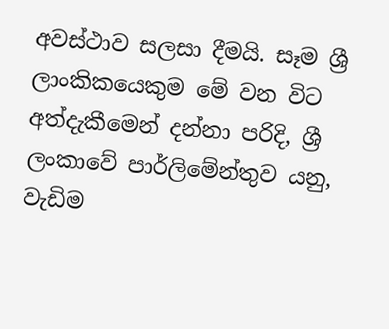අවස්ථාව සලසා දීමයි. සෑම ශ්‍රී ලාංකිකයෙකුම මේ වන විට අත්දැකීමෙන් දන්නා පරිදි, ශ්‍රී ලංකාවේ පාර්ලිමේන්තුව යනු, වැඩිම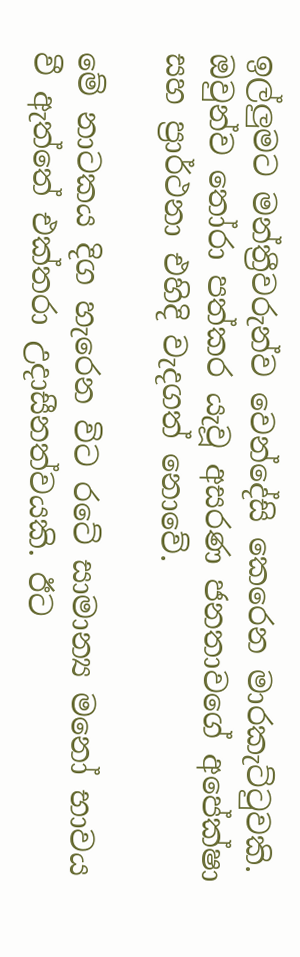ඉල්ලුමට මන්ත්‍රීවරුන්ව වෙන්දේසි කෙරෙන මාරකැට්ටුවකි. ඔවුන්ව තෝරා පත්කර යැවූ අසරණ ජනතාවගේ අපේක්ෂා සහ ප්‍රාර්ථනා එහිදි වැදගත් නොවේ.

මේ නාටකය දිග හැරෙන විට රටේ සාමාන්‍ය මනෝ භාවය වී ඇත්තේ එක්තරා උදාසීනත්වයකි. ඊට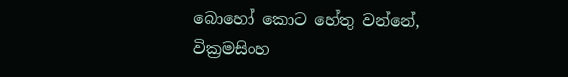බොහෝ කොට හේතු වන්නේ, වික්‍රමසිංහ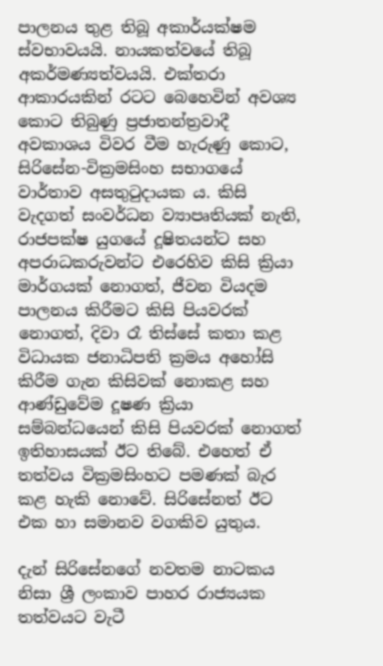පාලනය තුළ තිබූ අකාර්යක්ෂම ස්වභාවයයි. නායකත්වයේ තිබූ අකර්මණ්‍යත්වයයි. එක්තරා ආකාරයකින් රටට බෙහෙවින් අවශ්‍ය කොට තිබුණු ප්‍රජාතන්ත්‍රවාදී අවකාශය විවර වීම හැරුණු කොට, සිරිසේන-වික්‍රමසිංහ සභාගයේ වාර්තාව අසතුටුදායක ය. කිසි වැදගත් සංවර්ධන ව්‍යාපෘතියක් නැති, රාජපක්ෂ යුගයේ දූෂිතයන්ට සහ අපරාධකරුවන්ට එරෙහිව කිසි ක්‍රියා මාර්ගයක් නොගත්, ජීවන වියදම පාලනය කිරීමට කිසි පියවරක් නොගත්, දිවා රෑ තිස්සේ කතා කළ විධායක ජනාධිපති ක්‍රමය අහෝසි කිරීම ගැන කිසිවක් නොකළ සහ ආණ්ඩුවේම දූෂණ ක්‍රියා සම්බන්ධයෙන් කිසි පියවරක් නොගත් ඉතිහාසයක් ඊට තිබේ. එහෙත් ඒ තත්වය වික්‍රමසිංහට පමණක් බැර කළ හැකි නොවේ. සිරිසේනත් ඊට එක හා සමානව වගකිව යුතුය.

දැන් සිරිසේනගේ නවතම නාටකය නිසා ශ්‍රී ලංකාව පාහර රාජ්‍යයක තත්වයට වැටී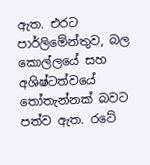ඇත. එරට පාර්ලිමේන්තුව, බල කොල්ලයේ සහ අශිෂ්ටත්වයේ තෝතැන්නක් බවට පත්ව ඇත. රටේ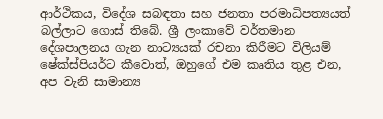ආර්ථිකය, විදේශ සබඳතා සහ ජනතා පරමාධිපත්‍යයත් බල්ලාට ගොස් තිබේ. ශ්‍රී ලංකාවේ වර්තමාන දේශපාලනය ගැන නාට්‍යයක් රචනා කිරීමට විලියම් ෂේක්ස්පියර්ට කීවොත්, ඔහුගේ එම කෘතිය තුළ එන, අප වැනි සාමාන්‍ය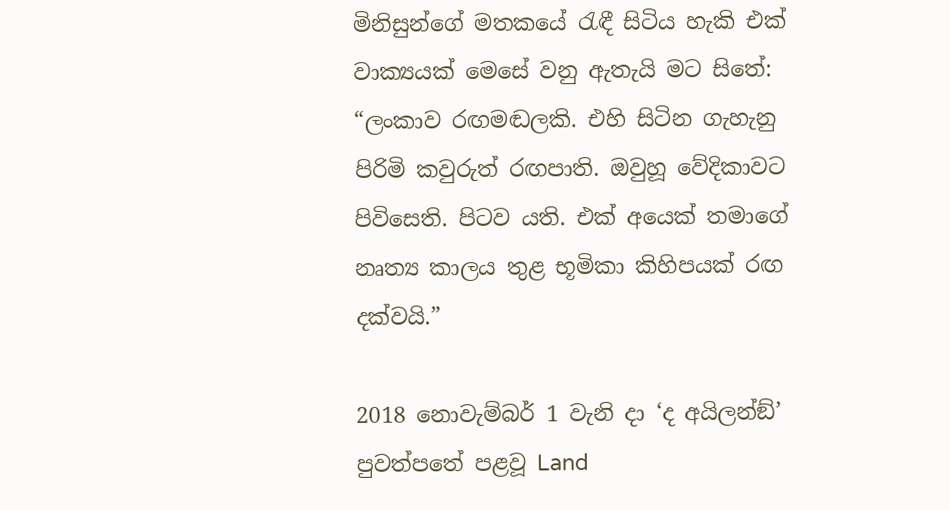මිනිසුන්ගේ මතකයේ රැඳී සිටිය හැකි එක් වාක්‍යයක් මෙසේ වනු ඇතැයි මට සිතේ: “ලංකාව රඟමඬලකි. එහි සිටින ගැහැනු පිරිමි කවුරුත් රඟපාති. ඔවුහූ වේදිකාවට පිවිසෙති. පිටව යති. එක් අයෙක් තමාගේ නෘත්‍ය කාලය තුළ භූමිකා කිහිපයක් රඟ දක්වයි.”

2018 නොවැම්බර් 1 වැනි දා ‘ද අයිලන්ඞ්’ පුවත්පතේ පළවූ Land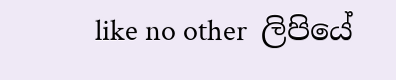like no other  ලිපියේ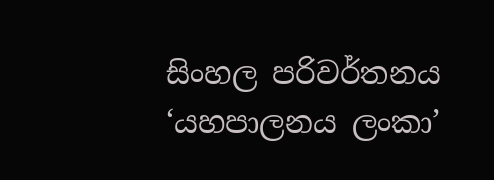සිංහල පරිවර්තනය ‘යහපාලනය ලංකා’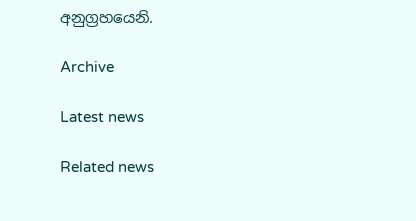අනුග්‍රහයෙනි.

Archive

Latest news

Related news